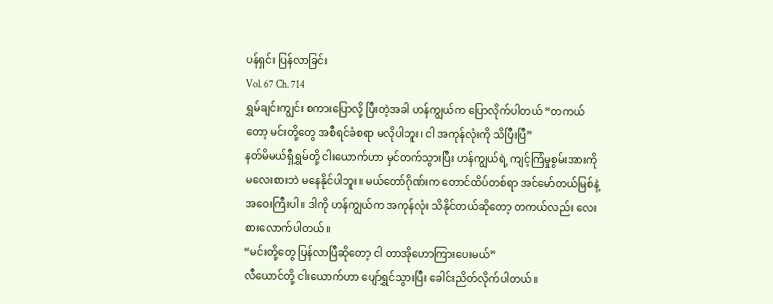ပန်ရှင်း ပြန်လာခြင်း
Vol. 67 Ch. 714
ရွှမ်ချင်းကျွင်း စကားပြောလို့ ပြီးတဲ့အခါ ဟန်ကျွယ်က ပြောလိုက်ပါတယ် “တကယ်တော့ မင်းတို့တွေ အစီရင်ခံစရာ မလိုပါဘူး၊ ငါ အကုန်လုံးကို သိပြီးပြီ”
နတ်မိမယ်ရှီရွှမ်တို့ ငါးယောက်ဟာ မှင်တက်သွားပြီး ဟန်ကျွယ်ရဲ့ ကျင့်ကြံမှုစွမ်းအားကို မလေးစားဘဲ မနေနိုင်ပါဘူး။ မယ်တော်ဂိုဏ်းက တောင်ထိပ်တစ်ရာ အင်မော်တယ်မြစ်နဲ့ အဝေးကြီးပါ။ ဒါကို ဟန်ကျွယ်က အကုန်လုံး သိနိုင်တယ်ဆိုတော့ တကယ်လည်း လေးစားလောက်ပါတယ်။
“မင်းတို့တွေ ပြန်လာပြီဆိုတော့ ငါ တာအိုဟောကြားပေးမယ်”
လီယောင်တို့ ငါးယောက်ဟာ ပျော်ရွှင်သွားပြီး ခေါင်းညိတ်လိုက်ပါတယ်။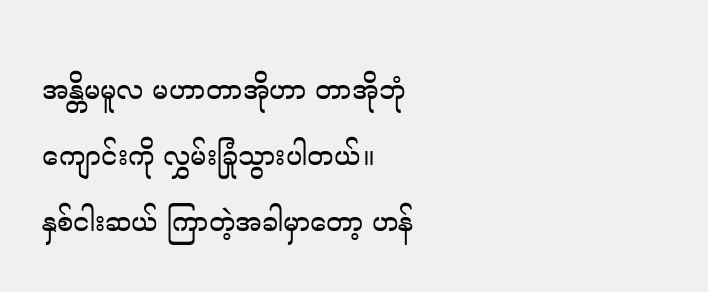အန္တိမမူလ မဟာတာအိုဟာ တာအိုဘုံကျောင်းကို လွှမ်းခြုံသွားပါတယ်။
နှစ်ငါးဆယ် ကြာတဲ့အခါမှာတော့ ဟန်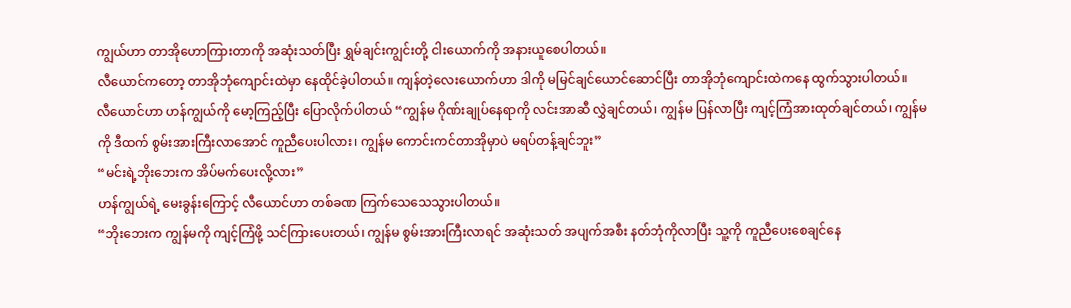ကျွယ်ဟာ တာအိုဟောကြားတာကို အဆုံးသတ်ပြီး ရွှမ်ချင်းကျွင်းတို့ ငါးယောက်ကို အနားယူစေပါတယ်။
လီယောင်ကတော့ တာအိုဘုံကျောင်းထဲမှာ နေထိုင်ခဲ့ပါတယ်။ ကျန်တဲ့လေးယောက်ဟာ ဒါကို မမြင်ချင်ယောင်ဆောင်ပြီး တာအိုဘုံကျောင်းထဲကနေ ထွက်သွားပါတယ်။
လီယောင်ဟာ ဟန်ကျွယ်ကို မော့ကြည့်ပြီး ပြောလိုက်ပါတယ် “ကျွန်မ ဂိုဏ်းချုပ်နေရာကို လင်းအာဆီ လွှဲချင်တယ်၊ ကျွန်မ ပြန်လာပြီး ကျင့်ကြံအားထုတ်ချင်တယ်၊ ကျွန်မကို ဒီထက် စွမ်းအားကြီးလာအောင် ကူညီပေးပါလား၊ ကျွန်မ ကောင်းကင်တာအိုမှာပဲ မရပ်တန့်ချင်ဘူး”
“မင်းရဲ့ဘိုးဘေးက အိပ်မက်ပေးလို့လား”
ဟန်ကျွယ်ရဲ့ မေးခွန်းကြောင့် လီယောင်ဟာ တစ်ခဏ ကြက်သေသေသွားပါတယ်။
“ဘိုးဘေးက ကျွန်မကို ကျင့်ကြံဖို့ သင်ကြားပေးတယ်၊ ကျွန်မ စွမ်းအားကြီးလာရင် အဆုံးသတ် အပျက်အစီး နတ်ဘုံကိုလာပြီး သူ့ကို ကူညီပေးစေချင်နေ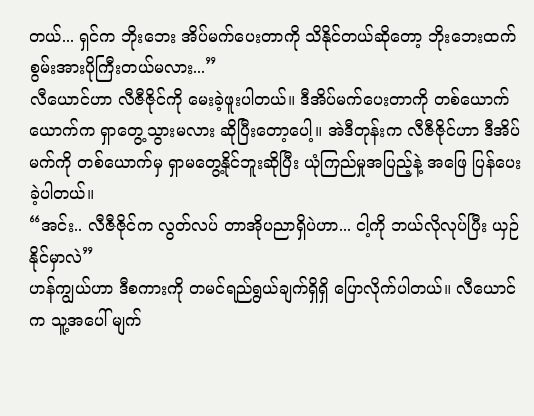တယ်... ရှင်က ဘိုးဘေး အိပ်မက်ပေးတာကို သိနိုင်တယ်ဆိုတော့ ဘိုးဘေးထက် စွမ်းအားပိုကြီးတယ်မလား...”
လီယောင်ဟာ လီဇီဇိုင်ကို မေးခဲ့ဖူးပါတယ်။ ဒီအိပ်မက်ပေးတာကို တစ်ယောက်ယောက်က ရှာတွေ့သွားမလား ဆိုပြီးတော့ပေါ့။ အဲဒီတုန်းက လီဇီဇိုင်ဟာ ဒီအိပ်မက်ကို တစ်ယောက်မှ ရှာမတွေ့နိုင်ဘူးဆိုပြီး ယုံကြည်မှုအပြည့်နဲ့ အဖြေ ပြန်ပေးခဲ့ပါတယ်။
“အင်း.. လီဇီဇိုင်က လွတ်လပ် တာအိုပညာရှိပဲဟာ... ငါ့ကို ဘယ်လိုလုပ်ပြီး ယှဉ်နိုင်မှာလဲ”
ဟန်ကျွယ်ဟာ ဒီစကားကို တမင်ရည်ရွယ်ချက်ရှိရှိ ပြောလိုက်ပါတယ်။ လီယောင်က သူ့အပေါ် မျက်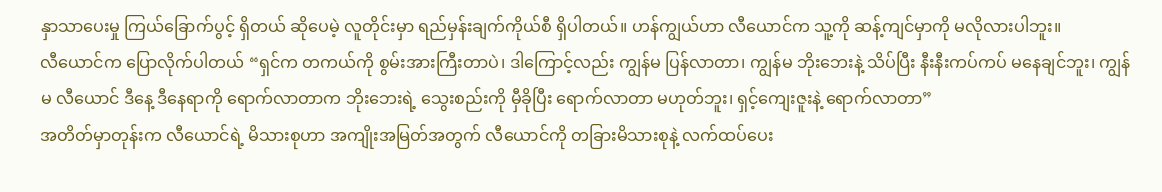နှာသာပေးမှု ကြယ်ခြောက်ပွင့် ရှိတယ် ဆိုပေမဲ့ လူတိုင်းမှာ ရည်မှန်းချက်ကိုယ်စီ ရှိပါတယ်။ ဟန်ကျွယ်ဟာ လီယောင်က သူ့ကို ဆန့်ကျင်မှာကို မလိုလားပါဘူး။
လီယောင်က ပြောလိုက်ပါတယ် “ရှင်က တကယ်ကို စွမ်းအားကြီးတာပဲ၊ ဒါကြောင့်လည်း ကျွန်မ ပြန်လာတာ၊ ကျွန်မ ဘိုးဘေးနဲ့ သိပ်ပြီး နီးနီးကပ်ကပ် မနေချင်ဘူး၊ ကျွန်မ လီယောင် ဒီနေ့ ဒီနေရာကို ရောက်လာတာက ဘိုးဘေးရဲ့ သွေးစည်းကို မှီခိုပြီး ရောက်လာတာ မဟုတ်ဘူး၊ ရှင့်ကျေးဇူးနဲ့ ရောက်လာတာ”
အတိတ်မှာတုန်းက လီယောင်ရဲ့ မိသားစုဟာ အကျိုးအမြတ်အတွက် လီယောင်ကို တခြားမိသားစုနဲ့ လက်ထပ်ပေး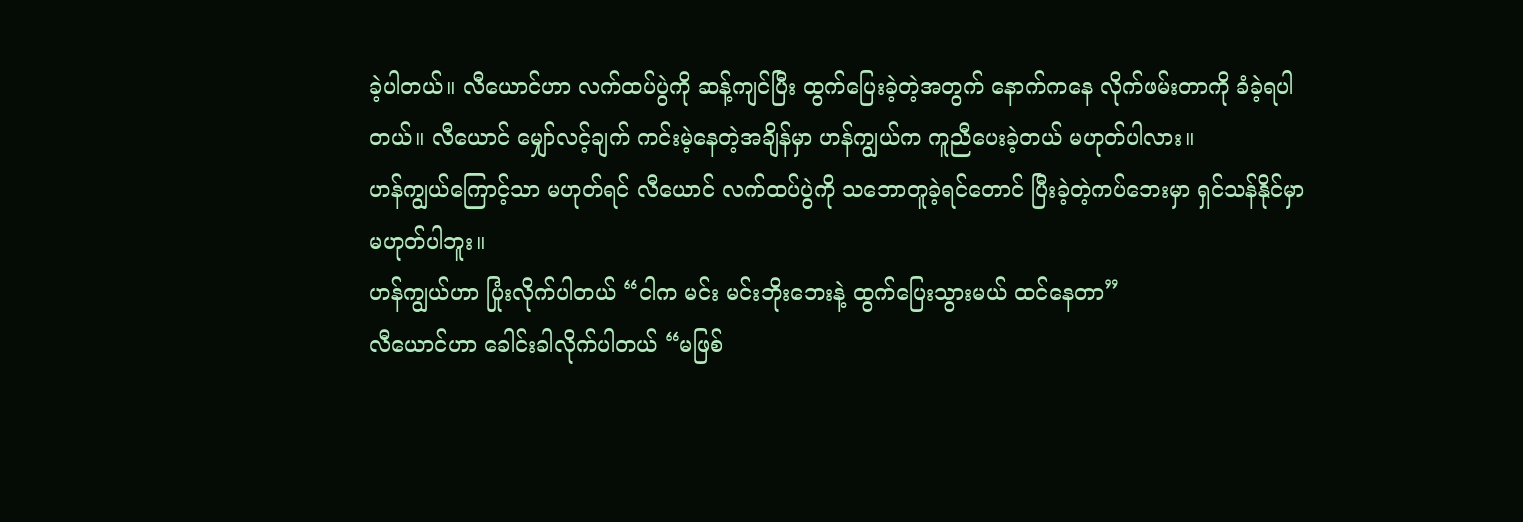ခဲ့ပါတယ်။ လီယောင်ဟာ လက်ထပ်ပွဲကို ဆန့်ကျင်ပြီး ထွက်ပြေးခဲ့တဲ့အတွက် နောက်ကနေ လိုက်ဖမ်းတာကို ခံခဲ့ရပါတယ်။ လီယောင် မျှော်လင့်ချက် ကင်းမဲ့နေတဲ့အချိန်မှာ ဟန်ကျွယ်က ကူညီပေးခဲ့တယ် မဟုတ်ပါလား။
ဟန်ကျွယ်ကြောင့်သာ မဟုတ်ရင် လီယောင် လက်ထပ်ပွဲကို သဘောတူခဲ့ရင်တောင် ပြီးခဲ့တဲ့ကပ်ဘေးမှာ ရှင်သန်နိုင်မှာ မဟုတ်ပါဘူး။
ဟန်ကျွယ်ဟာ ပြုံးလိုက်ပါတယ် “ငါက မင်း မင်းဘိုးဘေးနဲ့ ထွက်ပြေးသွားမယ် ထင်နေတာ”
လီယောင်ဟာ ခေါင်းခါလိုက်ပါတယ် “မဖြစ်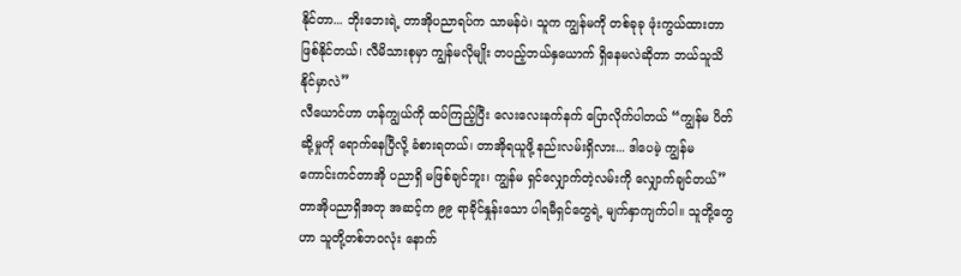နိုင်တာ... ဘိုးဘေးရဲ့ တာအိုပညာရပ်က သာမန်ပဲ၊ သူက ကျွန်မကို တစ်ခုခု ဖုံးကွယ်ထားတာ ဖြစ်နိုင်တယ်၊ လီမိသားစုမှာ ကျွန်မလိုမျိုး တပည့်ဘယ်နှယောက် ရှိနေမလဲဆိုတာ ဘယ်သူသိနိုင်မှာလဲ”
လီယောင်ဟာ ဟန်ကျွယ်ကို ထပ်ကြည့်ပြီး လေးလေးနက်နက် ပြောလိုက်ပါတယ် “ကျွန်မ ပိတ်ဆို့မှုကို ရောက်နေပြီလို့ ခံစားရတယ်၊ တာအိုရယူဖို့ နည်းလမ်းရှိလား... ဒါပေမဲ့ ကျွန်မ ကောင်းကင်တာအို ပညာရှိ မဖြစ်ချင်ဘူး၊ ကျွန်မ ရှင်လျှောက်တဲ့လမ်းကို လျှောက်ချင်တယ်”
တာအိုပညာရှိအတု အဆင့်က ၉၉ ရာခိုင်နှုန်းသော ပါရမီရှင်တွေရဲ့ မျက်နှာကျက်ပါ။ သူတို့တွေဟာ သူတို့တစ်ဘဝလုံး နောက်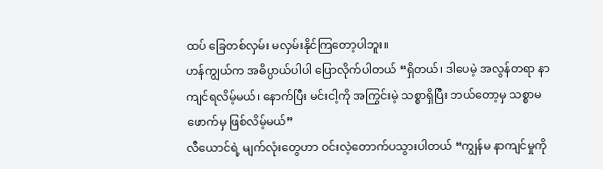ထပ် ခြေတစ်လှမ်း မလှမ်းနိုင်ကြတော့ပါဘူး။
ဟန်ကျွယ်က အဓိပ္ပာယ်ပါပါ ပြောလိုက်ပါတယ် “ရှိတယ်၊ ဒါပေမဲ့ အလွန်တရာ နာကျင်ရလိမ့်မယ်၊ နောက်ပြီး မင်းငါ့ကို အကြွင်းမဲ့ သစ္စာရှိပြီး ဘယ်တော့မှ သစ္စာမဖောက်မှ ဖြစ်လိမ့်မယ်”
လီယောင်ရဲ့ မျက်လုံးတွေဟာ ဝင်းလဲ့တောက်ပသွားပါတယ် “ကျွန်မ နာကျင်မှုကို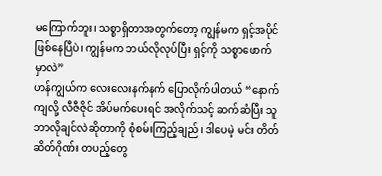မကြောက်ဘူး၊ သစ္စာရှိတာအတွက်တော့ ကျွန်မက ရှင့်အပိုင် ဖြစ်နေပြီပဲ၊ ကျွန်မက ဘယ်လိုလုပ်ပြီး ရှင့်ကို သစ္စာဖောက်မှာလဲ”
ဟန်ကျွယ်က လေးလေးနက်နက် ပြောလိုက်ပါတယ် “နောက်ကျလို့ လီဇီဇိုင် အိပ်မက်ပေးရင် အလိုက်သင့် ဆက်ဆံပြီး သူဘာလိုချင်လဲဆိုတာကို စုံစမ်းကြည့်ချည်၊ ဒါပေမဲ့ မင်း တိတ်ဆိတ်ဂိုဏ်း တပည့်တွေ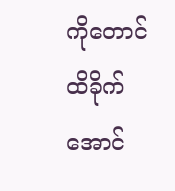ကိုတောင် ထိခိုက်အောင်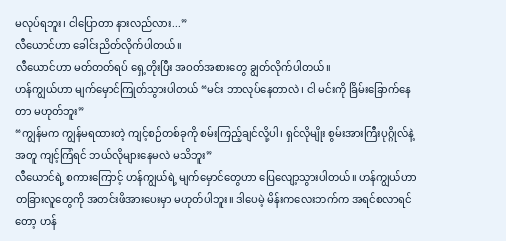မလုပ်ရဘူး၊ ငါပြောတာ နားလည်လား...”
လီယောင်ဟာ ခေါင်းညိတ်လိုက်ပါတယ်။
လီယောင်ဟာ မတ်တတ်ရပ် ရှေ့တိုးပြီး အဝတ်အစားတွေ ချွတ်လိုက်ပါတယ်။
ဟန်ကျွယ်ဟာ မျက်မှောင်ကြုတ်သွားပါတယ် “မင်း ဘာလုပ်နေတာလဲ၊ ငါ မင်းကို ခြိမ်းခြောက်နေတာ မဟုတ်ဘူး”
“ကျွန်မက ကျွန်မရထားတဲ့ ကျင့်စဉ်တစ်ခုကို စမ်းကြည့်ချင်လို့ပါ၊ ရှင်လိုမျိုး စွမ်းအားကြီးပုဂ္ဂိုလ်နဲ့အတူ ကျင့်ကြံရင် ဘယ်လိုများနေမလဲ မသိဘူး”
လီယောင်ရဲ့ စကားကြောင့် ဟန်ကျွယ်ရဲ့ မျက်မှောင်တွေဟာ ပြေလျော့သွားပါတယ်။ ဟန်ကျွယ်ဟာ တခြားလူတွေကို အတင်းဖိအားပေးမှာ မဟုတ်ပါဘူး။ ဒါပေမဲ့ မိန်းကလေးဘက်က အရင်စလာရင်တော့ ဟန်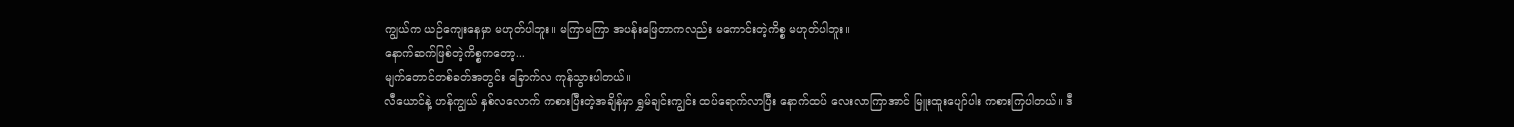ကျွယ်က ယဉ်ကျေးနေမှာ မဟုတ်ပါဘူး။ မကြာမကြာ အပန်းဖြေတာကလည်း မကောင်းတဲ့ကိစ္စ မဟုတ်ပါဘူး။
နောက်ဆက်ဖြစ်တဲ့ကိစ္စကတော့...
မျက်တောင်တစ်ခတ်အတွင်း ခြောက်လ ကုန်သွားပါတယ်။
လီယောင်နဲ့ ဟန်ကျွယ် နှစ်လလောက် ကစားပြီးတဲ့အချိန်မှာ ရွှမ်ချင်းကျွင်း ထပ်ရောက်လာပြီး နောက်ထပ် လေးလာကြာအာင် မြူးထူးပျော်ပါး ကစားကြပါတယ်။ ဒီ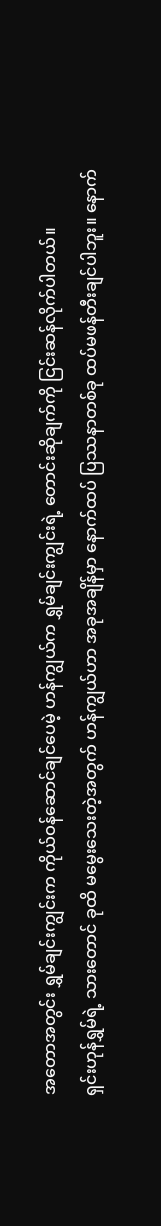အတောအတွင်း ရွှမ်ချင်းကျွင်းက ကိုယ်ဝန်ဆောင်ချင်ပေမဲ့ ဟန်ကျွယ်က ရွှမ်ချင်းကျွင်းရဲ့ တောင်းဆိုချက်ကို ငြင်းဆန်လိုက်ပါတယ်။
ရှင်းဟုန်ရွှမ်ရဲ့ သားတောင် ခုထိ မမွေးသေးတဲ့အတွက် ဟန်ကျွယ်ဟာ အခုအချိန်မှာ နောက်ထပ် ပြဿနာတစ်ခု ထပ်မဖန်တီးချင်ပါဘူး။ နောက်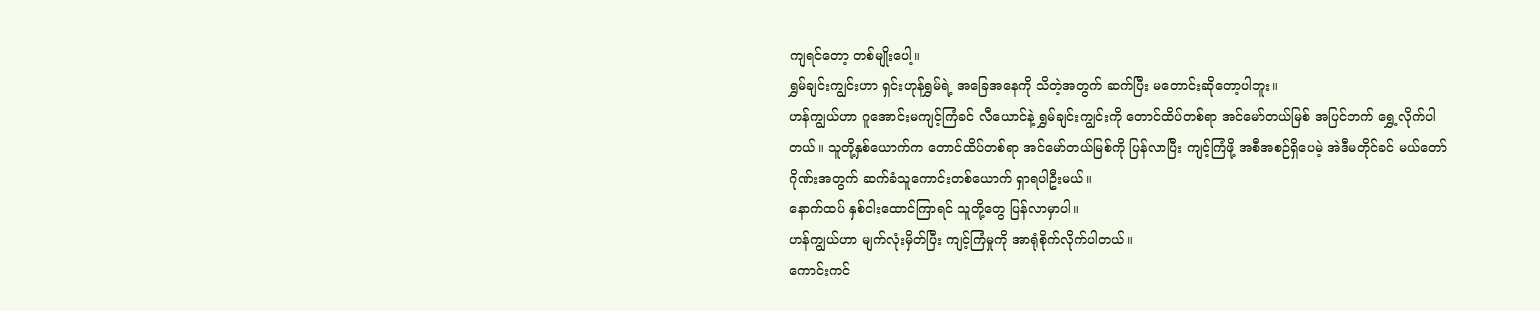ကျရင်တော့ တစ်မျိုးပေါ့။
ရွှမ်ချင်းကျွင်းဟာ ရှင်းဟုန်ရွှမ်ရဲ့ အခြေအနေကို သိတဲ့အတွက် ဆက်ပြီး မတောင်းဆိုတော့ပါဘူး။
ဟန်ကျွယ်ဟာ ဂူအောင်းမကျင့်ကြံခင် လီယောင်နဲ့ ရွှမ်ချင်းကျွင်းကို တောင်ထိပ်တစ်ရာ အင်မော်တယ်မြစ် အပြင်ဘက် ရွှေ့လိုက်ပါတယ်။ သူတို့နှစ်ယောက်က တောင်ထိပ်တစ်ရာ အင်မော်တယ်မြစ်ကို ပြန်လာပြီး ကျင့်ကြံဖို့ အစီအစဉ်ရှိပေမဲ့ အဲဒီမတိုင်ခင် မယ်တော်ဂိုဏ်းအတွက် ဆက်ခံသူကောင်းတစ်ယောက် ရှာရပါဦးမယ်။
နောက်ထပ် နှစ်ငါးထောင်ကြာရင် သူတို့တွေ ပြန်လာမှာပါ။
ဟန်ကျွယ်ဟာ မျက်လုံးမှိတ်ပြီး ကျင့်ကြံမှုကို အာရုံစိုက်လိုက်ပါတယ်။
ကောင်းကင်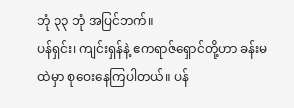ဘုံ ၃၃ ဘုံ အပြင်ဘက်။
ပန်ရှင်း၊ ကျင်းရှန်နဲ့ ဧကရာဇ်ရှောင်တို့ဟာ ခန်းမထဲမှာ စုဝေးနေကြပါတယ်။ ပန်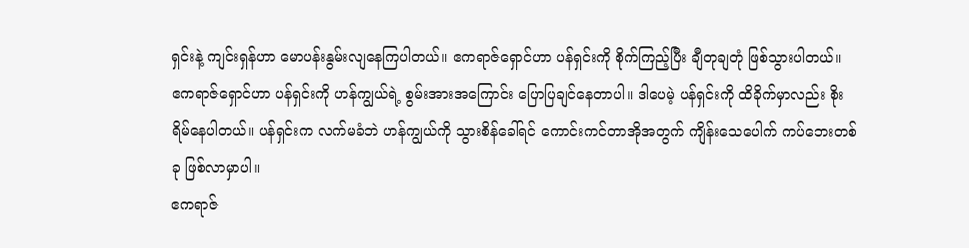ရှင်းနဲ့ ကျင်းရှန်ဟာ မောပန်းနွမ်းလျနေကြပါတယ်။ ဧကရာဇ်ရှောင်ဟာ ပန်ရှင်းကို စိုက်ကြည့်ပြီး ချီတုချတုံ ဖြစ်သွားပါတယ်။
ဧကရာဇ်ရှောင်ဟာ ပန်ရှင်းကို ဟန်ကျွယ်ရဲ့ စွမ်းအားအကြောင်း ပြောပြချင်နေတာပါ။ ဒါပေမဲ့ ပန်ရှင်းကို ထိခိုက်မှာလည်း စိုးရိမ်နေပါတယ်။ ပန်ရှင်းက လက်မခံဘဲ ဟန်ကျွယ်ကို သွားစိန်ခေါ်ရင် ကောင်းကင်တာအိုအတွက် ကျိန်းသေပေါက် ကပ်ဘေးတစ်ခု ဖြစ်လာမှာပါ။
ဧကရာဇ်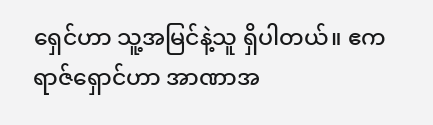ရှေင်ဟာ သူ့အမြင်နဲ့သူ ရှိပါတယ်။ ဧကရာဇ်ရှောင်ဟာ အာဏာအ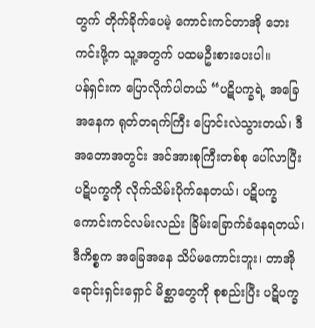တွက် တိုက်ခိုက်ပေမဲ့ ကောင်းကင်တာအို ဘေးကင်းဖို့က သူ့အတွက် ပထမဦးစားပေးပါ။
ပန်ရှင်းက ပြောလိုက်ပါတယ် “ပဋိပက္ခရဲ့ အခြေအနေက ရုတ်တရက်ကြီး ပြောင်းလဲသွားတယ်၊ ဒီအတောအတွင်း အင်အားစုကြီးတစ်စု ပေါ်လာပြီး ပဋိပက္ခကို လိုက်သိမ်းပိုက်နေတယ်၊ ပဋိပက္ခ ကောင်းကင်လမ်းလည်း ခြိမ်းခြောက်ခံနေရတယ်၊ ဒီကိစ္စက အခြေအနေ သိပ်မကောင်းဘူး၊ တာအိုရောင်းရှင်းရှောင် မိစ္ဆာတွေကို စုစည်းပြီး ပဋိပက္ခ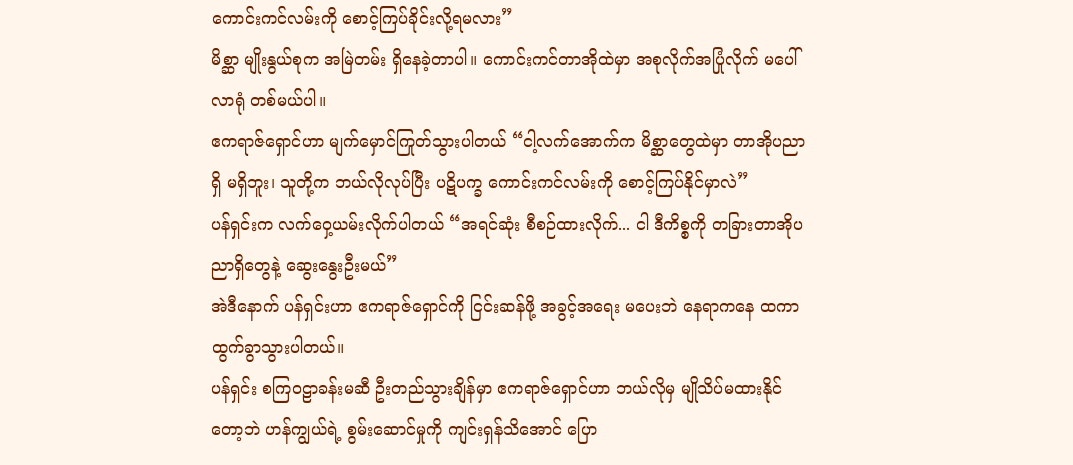ကောင်းကင်လမ်းကို စောင့်ကြပ်ခိုင်းလို့ရမလား”
မိစ္ဆာ မျိုးနွယ်စုက အမြဲတမ်း ရှိနေခဲ့တာပါ။ ကောင်းကင်တာအိုထဲမှာ အစုလိုက်အပြုံလိုက် မပေါ်လာရုံ တစ်မယ်ပါ။
ဧကရာဇ်ရှောင်ဟာ မျက်မှောင်ကြုတ်သွားပါတယ် “ငါ့လက်အောက်က မိစ္ဆာတွေထဲမှာ တာအိုပညာရှိ မရှိဘူး၊ သူတို့က ဘယ်လိုလုပ်ပြီး ပဋိပက္ခ ကောင်းကင်လမ်းကို စောင့်ကြပ်နိုင်မှာလဲ”
ပန်ရှင်းက လက်ဝှေ့ယမ်းလိုက်ပါတယ် “အရင်ဆုံး စီစဉ်ထားလိုက်... ငါ ဒီကိစ္စကို တခြားတာအိုပညာရှိတွေနဲ့ ဆွေးနွေးဦးမယ်”
အဲဒီနောက် ပန်ရှင်းဟာ ဧကရာဇ်ရှောင်ကို ငြင်းဆန်ဖို့ အခွင့်အရေး မပေးဘဲ နေရာကနေ ထကာ ထွက်ခွာသွားပါတယ်။
ပန်ရှင်း စကြဝဠာခန်းမဆီ ဦးတည်သွားချိန်မှာ ဧကရာဇ်ရှောင်ဟာ ဘယ်လိုမှ မျိုသိပ်မထားနိုင်တော့ဘဲ ဟန်ကျွယ်ရဲ့ စွမ်းဆောင်မှုကို ကျင်းရှန်သိအောင် ပြော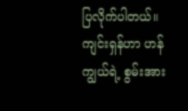ပြလိုက်ပါတယ်။ ကျင်းရှန်ဟာ ဟန်ကျွယ်ရဲ့ စွမ်းအား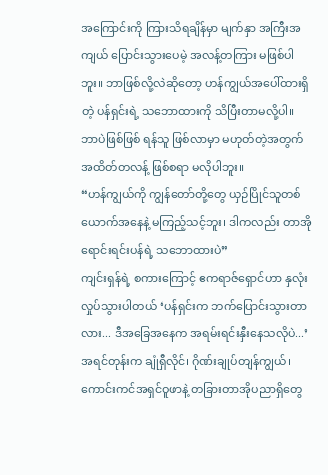အကြောင်းကို ကြားသိရချိန်မှာ မျက်နှာ အကြီးအကျယ် ပြောင်းသွားပေမဲ့ အလန့်တကြား မဖြစ်ပါဘူး။ ဘာဖြစ်လို့လဲဆိုတော့ ဟန်ကျွယ်အပေါ်ထားရှိတဲ့ ပန်ရှင်းရဲ့ သဘောထားကို သိပြီးတာမလို့ပါ။
ဘာပဲဖြစ်ဖြစ် ရန်သူ ဖြစ်လာမှာ မဟုတ်တဲ့အတွက် အထိတ်တလန့် ဖြစ်စရာ မလိုပါဘူး။
“ဟန်ကျွယ်ကို ကျွန်တော်တို့တွေ ယှဉ်ပြိုင်သူတစ်ယောက်အနေနဲ့ မကြည့်သင့်ဘူး၊ ဒါကလည်း တာအိုရောင်းရင်းပန်ရဲ့ သဘောထားပဲ”
ကျင်းရှန်ရဲ့ စကားကြောင့် ဧကရာဇ်ရှောင်ဟာ နှလုံးလှုပ်သွားပါတယ် ‘ပန်ရှင်းက ဘက်ပြောင်းသွားတာလား... ဒီအခြေအနေက အရမ်းရင်းနှီးနေသလိုပဲ...’
အရင်တုန်းက ချုံရှီလိုင်၊ ဂိုဏ်းချုပ်တျန်ကျွယ်၊ ကောင်းကင်အရှင်ဝူဖာနဲ့ တခြားတာအိုပညာရှိတွေ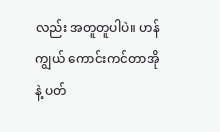လည်း အတူတူပါပဲ။ ဟန်ကျွယ် ကောင်းကင်တာအိုနဲ့ ပတ်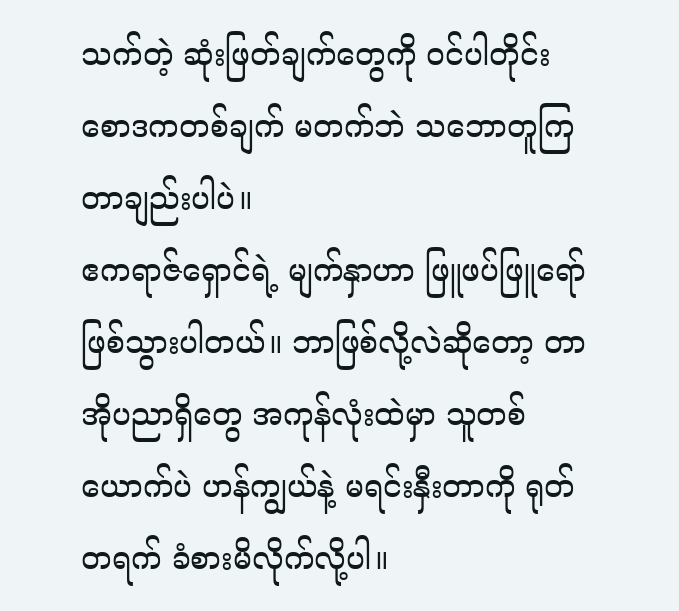သက်တဲ့ ဆုံးဖြတ်ချက်တွေကို ဝင်ပါတိုင်း စောဒကတစ်ချက် မတက်ဘဲ သဘောတူကြတာချည်းပါပဲ။
ဧကရာဇ်ရှောင်ရဲ့ မျက်နှာဟာ ဖြူဖပ်ဖြူရော် ဖြစ်သွားပါတယ်။ ဘာဖြစ်လို့လဲဆိုတော့ တာအိုပညာရှိတွေ အကုန်လုံးထဲမှာ သူတစ်ယောက်ပဲ ဟန်ကျွယ်နဲ့ မရင်းနှီးတာကို ရုတ်တရက် ခံစားမိလိုက်လို့ပါ။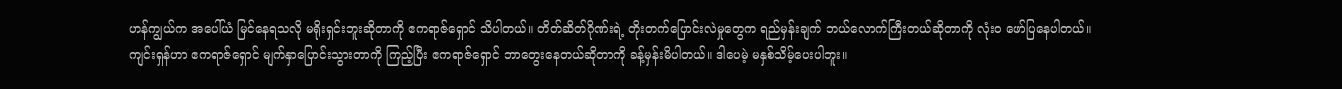ဟန်ကျွယ်က အပေါ်ယံ မြင်နေရသလို မရိုးရှင်းဘူးဆိုတာကို ဧကရာဇ်ရှောင် သိပါတယ်။ တိတ်ဆိတ်ဂိုဏ်းရဲ့ တိုးတက်ပြောင်းလဲမှုတွေက ရည်မှန်းချက် ဘယ်လောက်ကြီးတယ်ဆိုတာကို လုံးဝ ဖော်ပြနေပါတယ်။
ကျင်းရှန်ဟာ ဧကရာဇ်ရှောင် မျက်နှာပြောင်းသွားတာကို ကြည့်ပြီး ဧကရာဇ်ရှောင် ဘာတွေးနေတယ်ဆိုတာကို ခန့်မှန်းမိပါတယ်။ ဒါပေမဲ့ မနှစ်သိမ့်ပေးပါဘူး။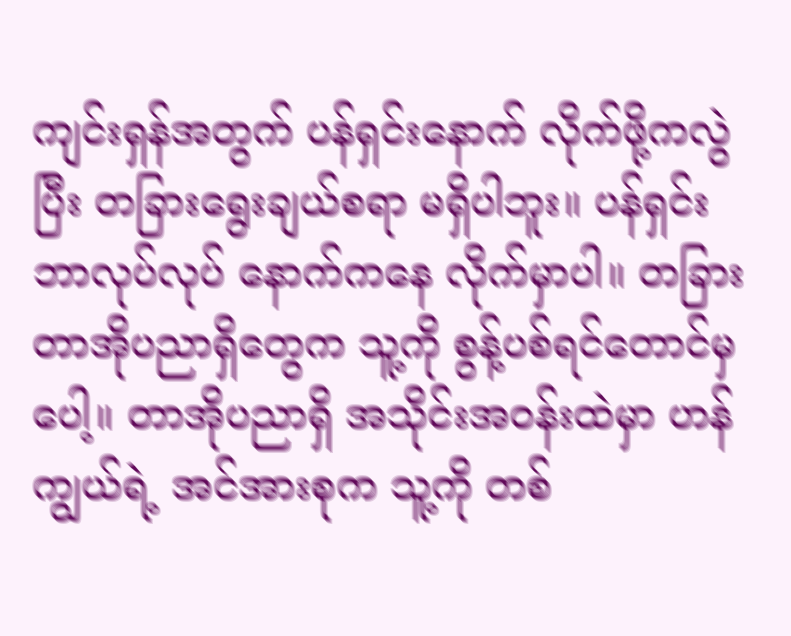ကျင်းရှန်အတွက် ပန်ရှင်းနောက် လိုက်ဖို့ကလွဲပြီး တခြားရွေးချယ်စရာ မရှိပါဘူး။ ပန်ရှင်း ဘာလုပ်လုပ် နောက်ကနေ လိုက်မှာပါ။ တခြားတာအိုပညာရှိတွေက သူ့ကို စွန့်ပစ်ရင်တောင်မှပေါ့။ တာအိုပညာရှိ အသိုင်းအဝန်းထဲမှာ ဟန်ကျွယ်ရဲ့ အင်အားစုက သူ့ကို တစ်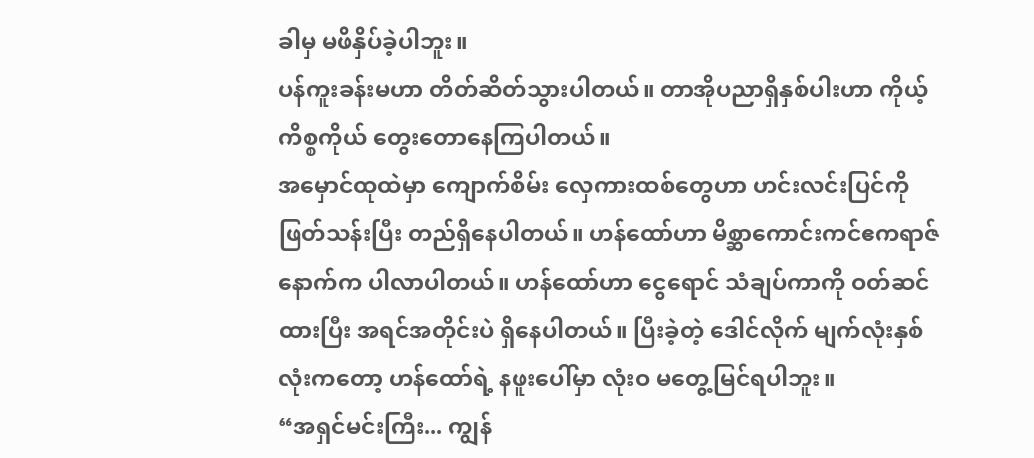ခါမှ မဖိနှိပ်ခဲ့ပါဘူး။
ပန်ကူးခန်းမဟာ တိတ်ဆိတ်သွားပါတယ်။ တာအိုပညာရှိနှစ်ပါးဟာ ကိုယ့်ကိစ္စကိုယ် တွေးတောနေကြပါတယ်။
အမှောင်ထုထဲမှာ ကျောက်စိမ်း လှေကားထစ်တွေဟာ ဟင်းလင်းပြင်ကို ဖြတ်သန်းပြီး တည်ရှိနေပါတယ်။ ဟန်ထော်ဟာ မိစ္ဆာကောင်းကင်ဧကရာဇ်နောက်က ပါလာပါတယ်။ ဟန်ထော်ဟာ ငွေရောင် သံချပ်ကာကို ဝတ်ဆင်ထားပြီး အရင်အတိုင်းပဲ ရှိနေပါတယ်။ ပြီးခဲ့တဲ့ ဒေါင်လိုက် မျက်လုံးနှစ်လုံးကတော့ ဟန်ထော်ရဲ့ နဖူးပေါ်မှာ လုံးဝ မတွေ့မြင်ရပါဘူး။
“အရှင်မင်းကြီး... ကျွန်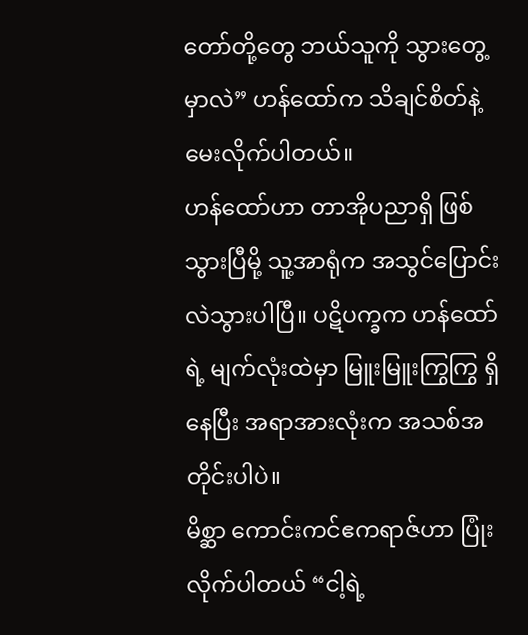တော်တို့တွေ ဘယ်သူကို သွားတွေ့မှာလဲ” ဟန်ထော်က သိချင်စိတ်နဲ့ မေးလိုက်ပါတယ်။
ဟန်ထော်ဟာ တာအိုပညာရှိ ဖြစ်သွားပြီမို့ သူ့အာရုံက အသွင်ပြောင်းလဲသွားပါပြီ။ ပဋိပက္ခက ဟန်ထော်ရဲ့ မျက်လုံးထဲမှာ မြူးမြူးကြွကြွ ရှိနေပြီး အရာအားလုံးက အသစ်အတိုင်းပါပဲ။
မိစ္ဆာ ကောင်းကင်ဧကရာဇ်ဟာ ပြုံးလိုက်ပါတယ် “ငါ့ရဲ့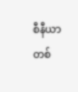စီနီယာတစ်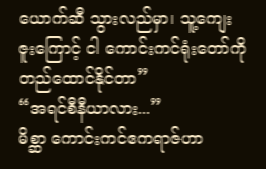ယောက်ဆီ သွားလည်မှာ၊ သူ့ကျေးဇူးကြောင့် ငါ ကောင်းကင်ရုံးတော်ကို တည်ထောင်နိုင်တာ”
“အရင်စီနီယာလား...”
မိစ္ဆာ ကောင်းကင်ဧကရာဇ်ဟာ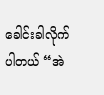ခေါင်းခါလိုက်ပါတယ် “အဲ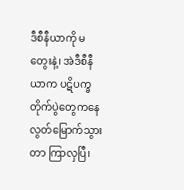ဒီစီနီယာကို မတွေးနဲ့၊ အဲဒီစီနီယာက ပဋိပက္ခတိုက်ပွဲတွေကနေ လွတ်မြောက်သွားတာ ကြာလှပြီ၊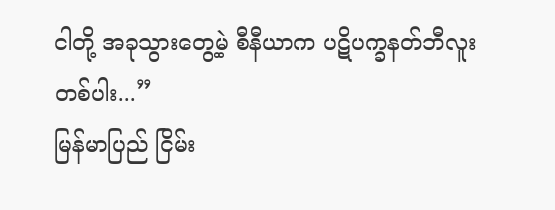ငါတို့ အခုသွားတွေ့မဲ့ စီနီယာက ပဋိပက္ခနတ်ဘီလူးတစ်ပါး...”
မြန်မာပြည် ငြိမ်း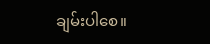ချမ်းပါစေ။